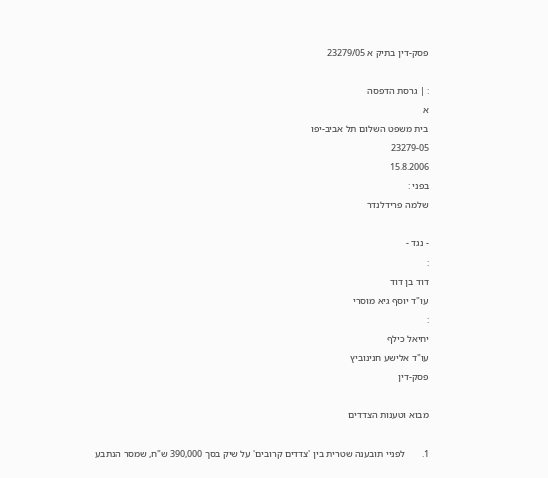פסק-דין בתיק א 23279/05

: | גרסת הדפסה
א
בית משפט השלום תל אביב-יפו
23279-05
15.8.2006
בפני :
שלמה פרידלנדר

- נגד -
:
דוד בן דוד
עו"ד יוסף גיא מוסרי
:
יחיאל כילף
עו"ד אלישע חנינוביץ
פסק-דין

מבוא וטענות הצדדים

1.       לפניי תובענה שטרית בין 'צדדים קרובים' על שיק בסך 390,000 ש"ח, שמסר הנתבע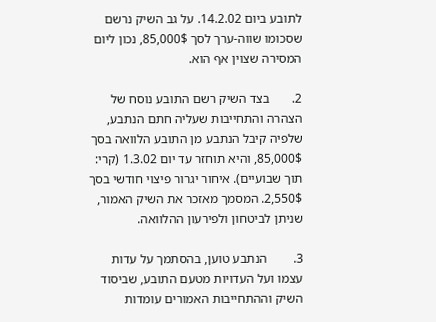לתובע ביום 14.2.02. על גב השיק נרשם שסכומו שווה-ערך לסך 85,000$, נכון ליום המסירה שצוין אף הוא.

2.       בצד השיק רשם התובע נוסח של הצהרה והתחייבות שעליה חתם הנתבע, שלפיה קיבל הנתבע מן התובע הלוואה בסך 85,000$, והיא תוחזר עד יום 1.3.02 (קרי: תוך שבועיים). איחור יגרור פיצוי חודשי בסך 2,550$. המסמך מאזכר את השיק האמור, שניתן לביטחון ולפירעון ההלוואה.

3.        הנתבע טוען, בהסתמך על עדות עצמו ועל העדויות מטעם התובע, שביסוד השיק וההתחייבות האמורים עומדות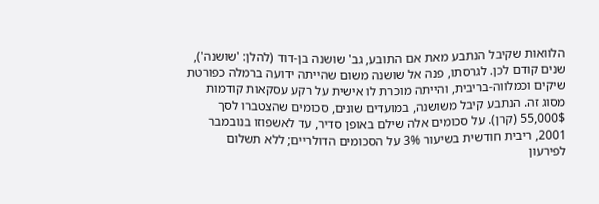הלוואות שקיבל הנתבע מאת אם התובע, גב' שושנה בן-דוד (להלן: 'שושנה'), שנים קודם לכן. לגרסתו, פנה אל שושנה משום שהייתה ידועה ברמלה כפורטת שיקים וכמלווה-בריבית, והייתה מוכרת לו אישית על רקע עסקאות קודמות מסוג זה. הנתבע קיבל משושנה, במועדים שונים, סכומים שהצטברו לסך 55,000$ (קרן). על סכומים אלה שילם באופן סדיר, עד לאשפוזו בנובמבר 2001, ריבית חודשית בשיעור 3% על הסכומים הדולריים; ללא תשלום לפירעון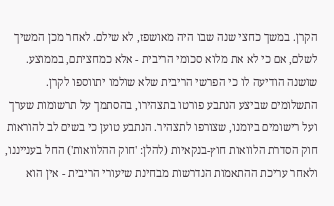הקרן. במשך כחצי שנה שבו היה מאושפז, לא שילם. לאחר מכן המשיך לשלם, אם כי לא את מלוא סכומי הריבית - אלא כמחציתם, בממוצע. שושנה הודיעה לו כי הפרשי הריבית שלא שולמו יתווספו לקרן. התשלומים שביצע הנתבע פורטו בתצהירו, בהסתמך על תרשומות שערך ועל רישומים ביומנו, שצורפו לתצהיר. הנתבע טוען כי בשים לב להוראות חוק הסדרת הלוואות חוץ-בנקאיות (להלן: 'חוק ההלוואות') החל בענייננו, ולאחר עריכת ההתאמות הנדרשות מבחינת שיעורי הריבית - אין הוא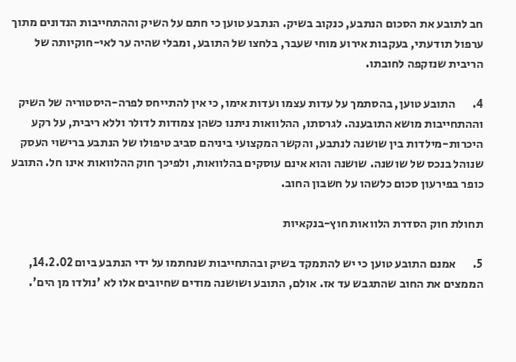חב לתובע את הסכום הנתבע, כנקוב בשיק. הנתבע טוען כי חתם על השיק וההתחייבות הנדונים מתוך ערפול תודעתי, בעקבות אירוע מוחי שעבר, בלחצו של התובע, ומבלי שהיה ער לאי-חוקיותה של הריבית שנזקפה לחובתו.

4.       התובע טוען, בהסתמך על עדות עצמו ועדות אימו, כי אין להתייחס לפרה-היסטוריה של השיק וההתחייבות מושא התובענה. לגרסתו, ההלוואות ניתנו כשהן צמודות לדולר וללא ריבית, על רקע היכרות-מילדות בין שושנה לנתבע, והקשר המקצועי ביניהם סביב טיפולו של הנתבע ברישוי העסק שנוהל בנכס של שושנה. שושנה והוא אינם עוסקים בהלוואות, ולפיכך חוק ההלוואות אינו חל. התובע כופר בפירעון סכום כלשהו על חשבון החוב.

תחולת חוק הסדרת הלוואות חוץ-בנקאיות

5.       אמנם התובע טוען כי יש להתמקד בשיק ובהתחייבות שנחתמו על ידי הנתבע ביום 14.2.02, הממצים את החוב שהתגבש עד אז. אולם, התובע ושושנה מודים שחיובים אלו לא 'נולדו מן הים'.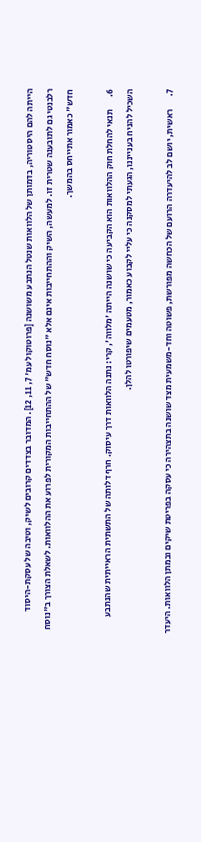הייתה להם היסטוריה, בדמותן של הלוואות שנטל הנתבע משושנה [פרוטוקול עמ' 7, 11, 12]. המדובר בצדדים קרובים לשיק, וטיבה של עסקת-היסוד רלבנטי גם לתובענה שטרית זו. למעשה, השיק וההתחייבות אינם אלא "נוסח חדש" של ההתחייבות המקורית לפרוע את ההלוואות. לשאלת הצורך ב"נוסח חדש" כאמור אתייחס בהמשך.

6.       תנאי להחלת חוק ההלוואות הוא הקביעה כי שושנה הייתה 'מלווה', קרי: נתנה הלוואות דרך עיסוק. חרף דלותה של התשתית הראייתית שהנתבע השכיל להניח בענייננו, הגעתי למסקנה כי עליי לקבוע כאמור, מטעמים שיפורטו להלן.

7.       ראשית, יושם לב להיעדרה הרועם של הכחשה מפורשת, פשוטה וחד-משמעית מצד שושנה בתצהירה כי עסקה בפריטת שיקים ובמתן הלוואות. היעדר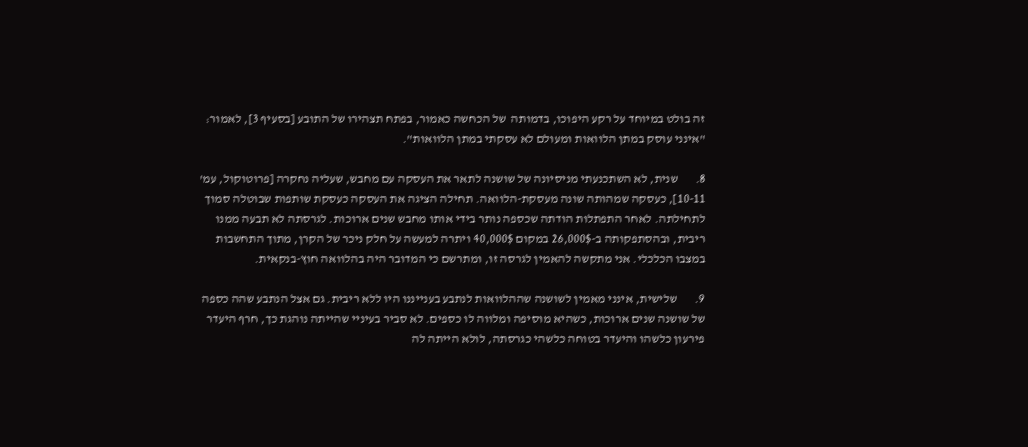זה בולט במיוחד על רקע היפוכו, בדמותה  של הכחשה כאמור, בפתח תצהירו של התובע [בסעיף 3], לאמור: "אינני עוסק במתן הלוואות ומעולם לא עסקתי במתן הלוואות".

8.       שנית, לא השתכנעתי מניסיונה של שושנה לתאר את העסקה עם מחבש, שעליה נחקרה [פרוטוקול, עמ' 10-11], כעסקה שמהותה שונה מעסקת-הלוואה. תחילה הציגה את העסקה כעסקת שותפות שבוטלה סמוך לתחילתה. לאחר התפתלות הודתה שכספה נותר בידי אותו מחבש שנים ארוכות. לגרסתה לא תבעה ממנו ריבית, ובהסתפקותה ב-26,000$ במקום 40,000$ ויתרה למעשה על חלק ניכר של הקרן, מתוך התחשבות במצבו הכלכלי. אני מתקשה להאמין לגרסה זו, ומתרשם כי המדובר היה בהלוואה חוץ-בנקאית.

9.       שלישית, אינני מאמין לשושנה שההלוואות לנתבע בענייננו היו ללא ריבית. גם אצל הנתבע שהה כספה של שושנה שנים ארוכות, כשהיא מוסיפה ומלווה לו כספים. לא סביר בעיניי שהייתה נוהגת כך, חרף היעדר פירעון כלשהו והיעדר בטוחה כלשהי כגרסתה, לולא הייתה לה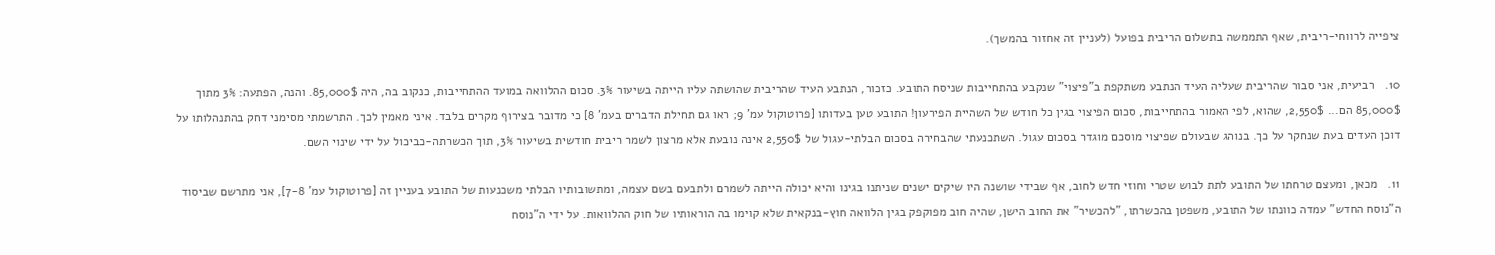ציפייה לרווחי-ריבית, שאף התממשה בתשלום הריבית בפועל (לעניין זה אחזור בהמשך).

10.   רביעית, אני סבור שהריבית שעליה העיד הנתבע משתקפת ב"פיצוי" שנקבע בהתחייבות שניסח התובע. כזכור, הנתבע העיד שהריבית שהושתה עליו הייתה בשיעור 3%. סכום ההלוואה במועד ההתחייבות, כנקוב בה, היה 85,000$. והנה, הפתעה: 3% מתוך 85,000$ הם... 2,550$, שהוא, לפי האמור בהתחייבות, סכום הפיצוי בגין כל חודש של השהיית הפירעון! התובע טען בעדותו [פרוטוקול עמ' 9; ראו גם תחילת הדברים בעמ' 8] כי מדובר בצירוף מקרים בלבד. איני מאמין לכך. התרשמתי מסימני דחק בהתנהלותו על דוכן העדים בעת שנחקר על כך. בנוהג שבעולם שפיצוי מוסכם מוגדר בסכום עגול. השתכנעתי שהבחירה בסכום הבלתי-עגול של 2,550$ אינה נובעת אלא מרצון לשמר ריבית חודשית בשיעור 3%, תוך הכשרתה-כביכול על ידי שינוי השם.

11.   מכאן, ומעצם טרחתו של התובע לתת לבוש שטרי וחוזי חדש לחוב, אף שבידי שושנה היו שיקים ישנים שניתנו בגינו והיא יכולה הייתה לשמרם ולתבעם בשם עצמה, ומתשובותיו הבלתי משכנעות של התובע בעניין זה [פרוטוקול עמ' 7-8], אני מתרשם שביסוד ה"נוסח החדש" עמדה כוונתו של התובע, משפטן בהכשרתו, "להכשיר" את החוב הישן, שהיה חוב מפוקפק בגין הלוואה חוץ-בנקאית שלא קוימו בה הוראותיו של חוק ההלוואות. על ידי ה"נוסח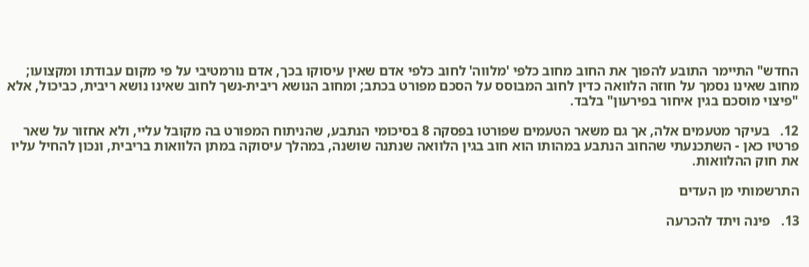החדש" התיימר התובע להפוך את החוב מחוב כלפי 'מלווה' לחוב כלפי אדם שאין עיסוקו בכך, אדם נורמטיבי על פי מקום עבודתו ומקצועו; מחוב שאינו נסמך על חוזה הלוואה כדין לחוב המבוסס על הסכם מפורט בכתב; ומחוב הנושא ריבית-נשך לחוב שאינו נושא ריבית, כביכול, אלא "פיצוי מוסכם בגין איחור בפירעון" בלבד.

12.   בעיקר מטעמים אלה, אך גם משאר הטעמים שפורטו בפסקה 8 בסיכומי הנתבע, שהניתוח המפורט בה מקובל עליי, ולא אחזור על שאר פרטיו כאן - השתכנעתי שהחוב הנתבע במהותו הוא חוב בגין הלוואה שנתנה שושנה, במהלך עיסוקה במתן הלוואות בריבית, ונכון להחיל עליו את חוק ההלוואות.

התרשמותי מן העדים

13.   פינה ויתד להכרעה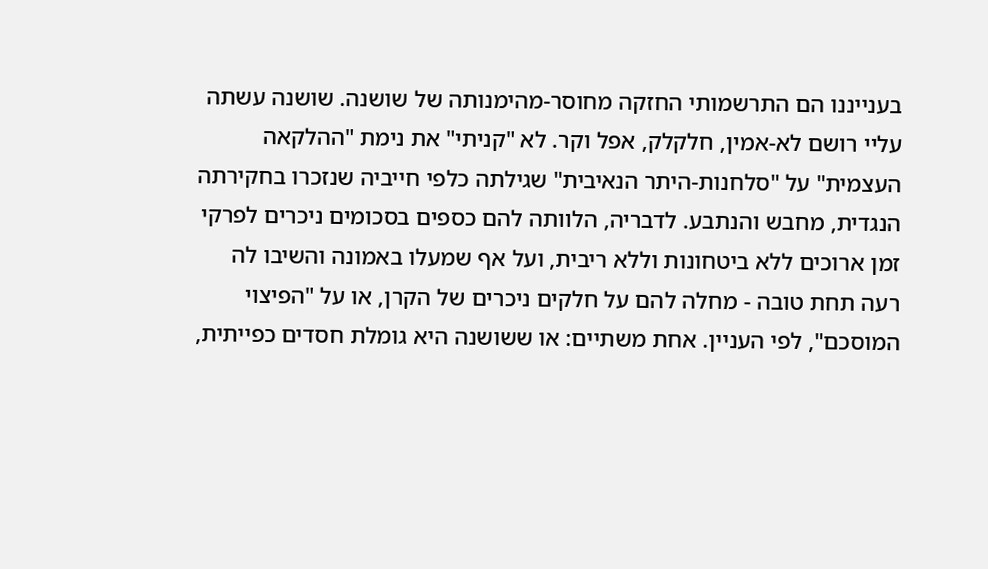בענייננו הם התרשמותי החזקה מחוסר-מהימנותה של שושנה. שושנה עשתה עליי רושם לא-אמין, חלקלק, אפל וקר. לא "קניתי" את נימת "ההלקאה העצמית" על "סלחנות-היתר הנאיבית" שגילתה כלפי חייביה שנזכרו בחקירתה הנגדית, מחבש והנתבע. לדבריה, הלוותה להם כספים בסכומים ניכרים לפרקי זמן ארוכים ללא ביטחונות וללא ריבית, ועל אף שמעלו באמונה והשיבו לה רעה תחת טובה - מחלה להם על חלקים ניכרים של הקרן, או על "הפיצוי המוסכם", לפי העניין. אחת משתיים: או ששושנה היא גומלת חסדים כפייתית,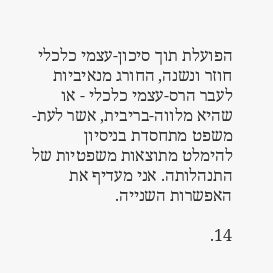הפועלת תוך סיכון-עצמי כלכלי חוזר ונשנה, החורג מנאיביות לעבר הרס-עצמי כלכלי - או שהיא מלווה-בריבית, אשר לעת-משפט מתחסדת בניסיון להימלט מתוצאות משפטיות של התנהלותה. אני מעדיף את האפשרות השנייה.

14.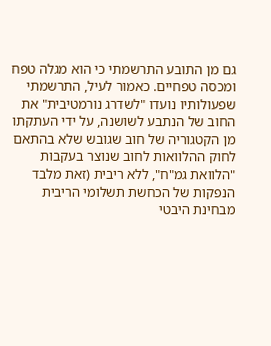גם מן התובע התרשמתי כי הוא מגלה טפח ומכסה טפחיים. כאמור לעיל, התרשמתי שפעולותיו נועדו "לשדרג נורמטיבית" את החוב של הנתבע לשושנה, על ידי העתקתו מן הקטגוריה של חוב שגובש שלא בהתאם לחוק ההלוואות לחוב שנוצר בעקבות "הלוואת גמ"ח", ללא ריבית (זאת מלבד הנפקות של הכחשת תשלומי הריבית מבחינת היבטי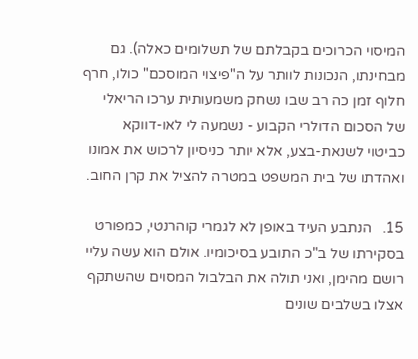המיסוי הכרוכים בקבלתם של תשלומים כאלה). גם מבחינתו, הנכונות לוותר על ה"פיצוי המוסכם" כולו, חרף חלוף זמן כה רב שבו נשחק משמעותית ערכו הריאלי של הסכום הדולרי הקבוע - נשמעה לי לאו-דווקא כביטוי לשנאת-בצע, אלא יותר כניסיון לרכוש את אמונו ואהדתו של בית המשפט במטרה להציל את קרן החוב.

15.   הנתבע העיד באופן לא לגמרי קוהרנטי, כמפורט בסקירתו של ב"כ התובע בסיכומיו. אולם הוא עשה עליי רושם מהימן, ואני תולה את הבלבול המסוים שהשתקף אצלו בשלבים שונים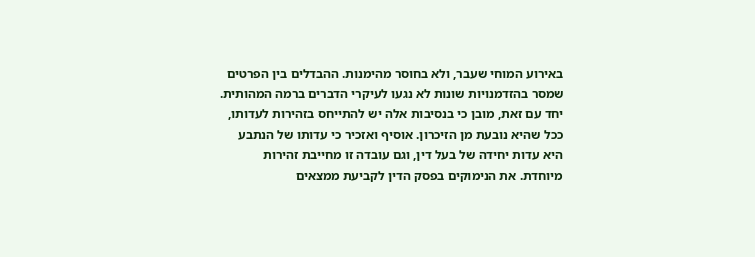באירוע המוחי שעבר, ולא בחוסר מהימנות. ההבדלים בין הפרטים שמסר בהזדמנויות שונות לא נגעו לעיקרי הדברים ברמה המהותית. יחד עם זאת, מובן כי בנסיבות אלה יש להתייחס בזהירות לעדותו, ככל שהיא נובעת מן הזיכרון. אוסיף ואזכיר כי עדותו של הנתבע היא עדות יחידה של בעל דין, וגם עובדה זו מחייבת זהירות מיוחדת. את הנימוקים בפסק הדין לקביעת ממצאים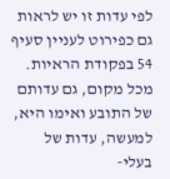לפי עדות זו יש לראות גם כפירוט לעניין סעיף 54 בפקודת הראיות. מכל מקום, גם עדותם של התובע ואימו היא, למעשה, עדות של בעלי-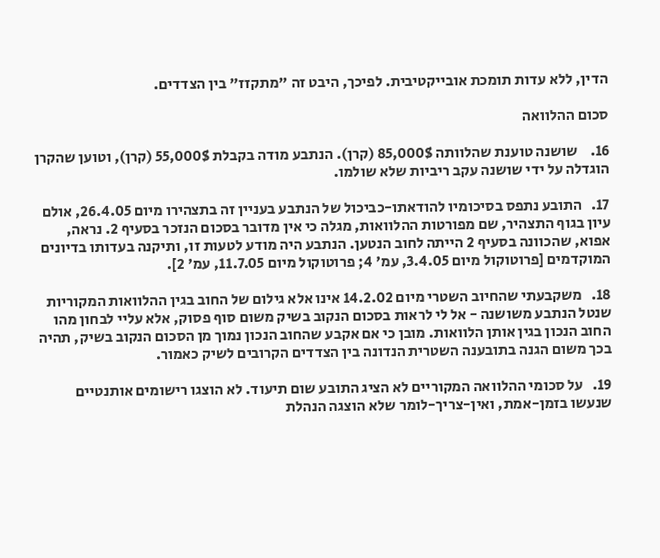הדין, ללא עדות תומכת אובייקטיבית. לפיכך, היבט זה "מתקזז" בין הצדדים.

סכום ההלוואה

16.    שושנה טוענת שהלוותה 85,000$ (קרן). הנתבע מודה בקבלת 55,000$ (קרן), וטוען שהקרן הוגדלה על ידי שושנה עקב ריביות שלא שולמו.

17.   התובע נתפס בסיכומיו להודאתו-כביכול של הנתבע בעניין זה בתצהירו מיום 26.4.05, אולם עיון בגוף התצהיר, שם מפורטות ההלוואות, מגלה כי אין מדובר בסכום הנזכר בסעיף 2. נראה, אפוא, שהכוונה בסעיף 2 הייתה לחוב הנטען. הנתבע היה מודע לטעות זו, ותיקנה בעדותו בדיונים המוקדמים [פרוטוקול מיום 3.4.05, עמ' 4; פרוטוקול מיום 11.7.05, עמ' 2].

18.   משקבעתי שהחיוב השטרי מיום 14.2.02 אינו אלא גילום של החוב בגין ההלוואות המקוריות שנטל הנתבע משושנה - אל לי לראות בסכום הנקוב בשיק משום סוף פסוק, אלא עליי לבחון מהו החוב הנכון בגין אותן הלוואות. מובן כי אם אקבע שהחוב הנכון נמוך מן הסכום הנקוב בשיק, תהיה בכך משום הגנה בתובענה השטרית הנדונה בין הצדדים הקרובים לשיק כאמור.

19.   על סכומי ההלוואה המקוריים לא הציג התובע שום תיעוד. לא הוצגו רישומים אותנטיים שנעשו בזמן-אמת, ואין-צריך-לומר שלא הוצגה הנהלת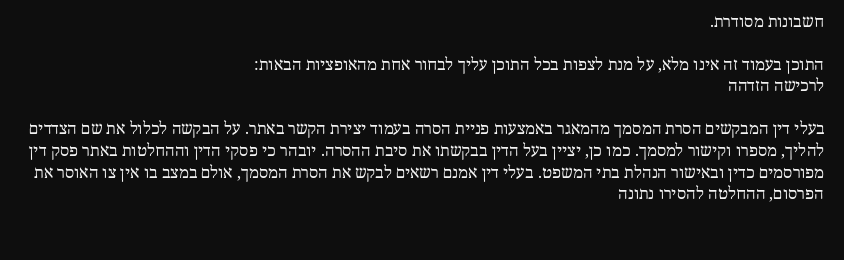חשבונות מסודרת.

התוכן בעמוד זה אינו מלא, על מנת לצפות בכל התוכן עליך לבחור אחת מהאופציות הבאות:
לרכישה הזדהה

בעלי דין המבקשים הסרת המסמך מהמאגר באמצעות פניית הסרה בעמוד יצירת הקשר באתר. על הבקשה לכלול את שם הצדדים להליך, מספרו וקישור למסמך. כמו כן, יציין בעל הדין בבקשתו את סיבת ההסרה. יובהר כי פסקי הדין וההחלטות באתר פסק דין מפורסמים כדין ובאישור הנהלת בתי המשפט. בעלי דין אמנם רשאים לבקש את הסרת המסמך, אולם במצב בו אין צו האוסר את הפרסום, ההחלטה להסירו נתונה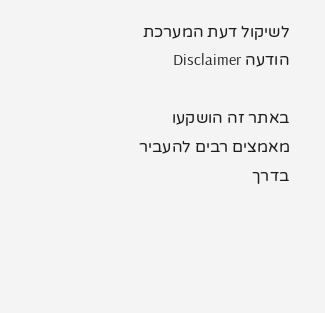לשיקול דעת המערכת
הודעה Disclaimer

באתר זה הושקעו מאמצים רבים להעביר בדרך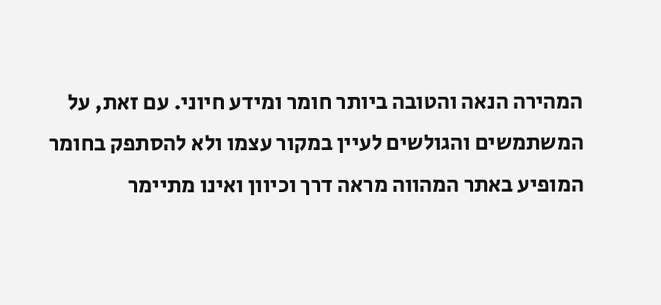המהירה הנאה והטובה ביותר חומר ומידע חיוני. עם זאת, על המשתמשים והגולשים לעיין במקור עצמו ולא להסתפק בחומר המופיע באתר המהווה מראה דרך וכיוון ואינו מתיימר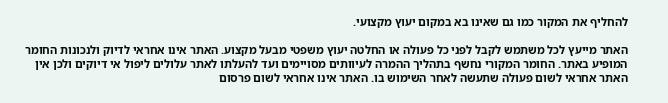להחליף את המקור כמו גם שאינו בא במקום יעוץ מקצועי.

האתר מייעץ לכל משתמש לקבל לפני כל פעולה או החלטה יעוץ משפטי מבעל מקצוע. האתר אינו אחראי לדיוק ולנכונות החומר המופיע באתר. החומר המקורי נחשף בתהליך ההמרה לעיוותים מסויימים ועד להעלתו לאתר עלולים ליפול אי דיוקים ולכן אין האתר אחראי לשום פעולה שתעשה לאחר השימוש בו. האתר אינו אחראי לשום פרסום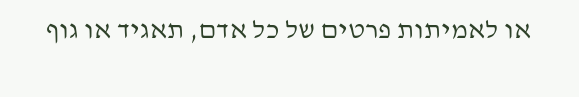או לאמיתות פרטים של כל אדם, תאגיד או גוף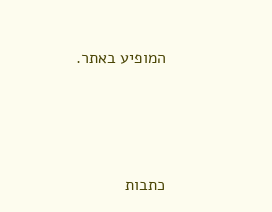המופיע באתר.




כתבות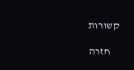קשורות

    חזרה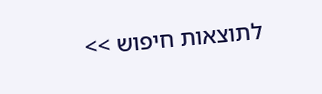לתוצאות חיפוש >>